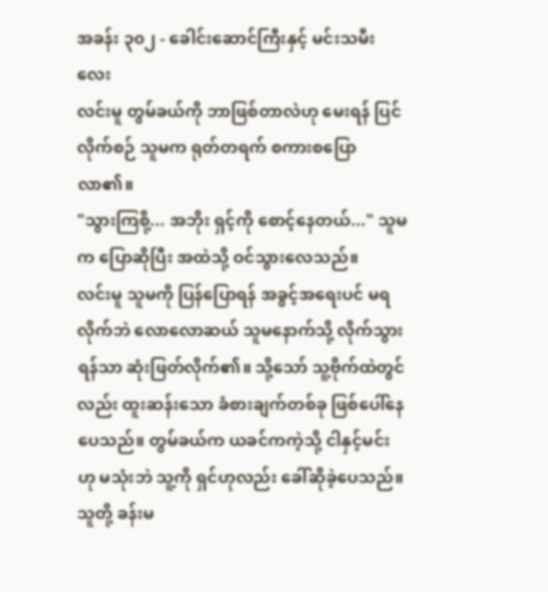အခန်း ၃၀၂ - ခေါင်းဆောင်ကြီးနှင့် မင်းသမီးလေး
လင်းမူ တွမ်ခယ်ကို ဘာဖြစ်တာလဲဟု မေးရန် ပြင်လိုက်စဉ် သူမက ရုတ်တရက် စကားစပြောလာ၏။
"သွားကြစို့... အဘိုး ရှင့်ကို စောင့်နေတယ်..." သူမက ပြောဆိုပြီး အထဲသို့ ဝင်သွားလေသည်။
လင်းမူ သူမကို ပြန်ပြောရန် အခွင့်အရေးပင် မရလိုက်ဘဲ လောလောဆယ် သူမနောက်သို့ လိုက်သွားရန်သာ ဆုံးဖြတ်လိုက်၏။ သို့သော် သူ့ဗိုက်ထဲတွင်လည်း ထူးဆန်းသော ခံစားချက်တစ်ခု ဖြစ်ပေါ်နေပေသည်။ တွမ်ခယ်က ယခင်ကကဲ့သို့ ငါနှင့်မင်းဟု မသုံးဘဲ သူ့ကို ရှင်ဟုလည်း ခေါ်ဆိုခဲ့ပေသည်။
သူတို့ ခန်းမ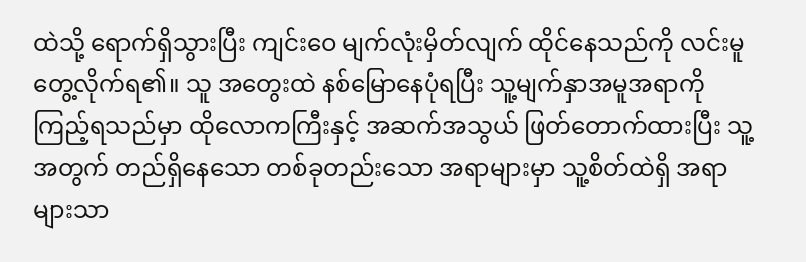ထဲသို့ ရောက်ရှိသွားပြီး ကျင်းဝေ မျက်လုံးမှိတ်လျက် ထိုင်နေသည်ကို လင်းမူ တွေ့လိုက်ရ၏။ သူ အတွေးထဲ နစ်မြောနေပုံရပြီး သူ့မျက်နှာအမူအရာကို ကြည့်ရသည်မှာ ထိုလောကကြီးနှင့် အဆက်အသွယ် ဖြတ်တောက်ထားပြီး သူ့အတွက် တည်ရှိနေသော တစ်ခုတည်းသော အရာများမှာ သူ့စိတ်ထဲရှိ အရာများသာ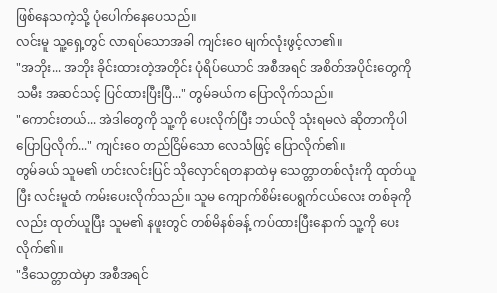ဖြစ်နေသကဲ့သို့ ပုံပေါက်နေပေသည်။
လင်းမူ သူ့ရှေ့တွင် လာရပ်သောအခါ ကျင်းဝေ မျက်လုံးဖွင့်လာ၏။
"အဘိုး... အဘိုး ခိုင်းထားတဲ့အတိုင်း ပုံရိပ်ယောင် အစီအရင် အစိတ်အပိုင်းတွေကို သမီး အဆင်သင့် ပြင်ထားပြီးပြီ..." တွမ်ခယ်က ပြောလိုက်သည်။
"ကောင်းတယ်... အဲဒါတွေကို သူ့ကို ပေးလိုက်ပြီး ဘယ်လို သုံးရမလဲ ဆိုတာကိုပါ ပြောပြလိုက်..." ကျင်းဝေ တည်ငြိမ်သော လေသံဖြင့် ပြောလိုက်၏။
တွမ်ခယ် သူမ၏ ဟင်းလင်းပြင် သိုလှောင်ရတနာထဲမှ သေတ္တာတစ်လုံးကို ထုတ်ယူပြီး လင်းမူထံ ကမ်းပေးလိုက်သည်။ သူမ ကျောက်စိမ်းပေရွက်ငယ်လေး တစ်ခုကိုလည်း ထုတ်ယူပြီး သူမ၏ နဖူးတွင် တစ်မိနစ်ခန့် ကပ်ထားပြီးနောက် သူ့ကို ပေးလိုက်၏။
"ဒီသေတ္တာထဲမှာ အစီအရင်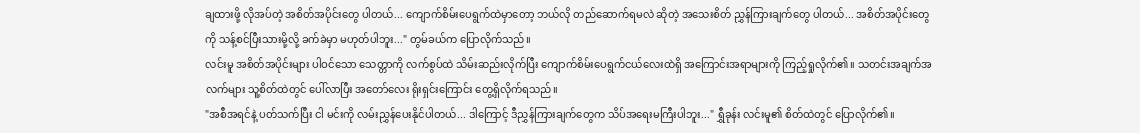ချထားဖို့ လိုအပ်တဲ့ အစိတ်အပိုင်းတွေ ပါတယ်... ကျောက်စိမ်းပေရွက်ထဲမှာတော့ ဘယ်လို တည်ဆောက်ရမလဲ ဆိုတဲ့ အသေးစိတ် ညွှန်ကြားချက်တွေ ပါတယ်... အစိတ်အပိုင်းတွေကို သန့်စင်ပြီးသားမို့လို့ ခက်ခဲမှာ မဟုတ်ပါဘူး..." တွမ်ခယ်က ပြောလိုက်သည်။
လင်းမူ အစိတ်အပိုင်းများ ပါဝင်သော သေတ္တာကို လက်စွပ်ထဲ သိမ်းဆည်းလိုက်ပြီး ကျောက်စိမ်းပေရွက်ငယ်လေးထဲရှိ အကြောင်းအရာများကို ကြည့်ရှုလိုက်၏။ သတင်းအချက်အလက်များ သူ့စိတ်ထဲတွင် ပေါ်လာပြီး အတော်လေး ရိုးရှင်းကြောင်း တွေ့ရှိလိုက်ရသည်။
"အစီအရင်နဲ့ ပတ်သက်ပြီး ငါ မင်းကို လမ်းညွှန်ပေးနိုင်ပါတယ်... ဒါကြောင့် ဒီညွှန်ကြားချက်တွေက သိပ်အရေးမကြီးပါဘူး..." ရွှီခုန်း လင်းမူ၏ စိတ်ထဲတွင် ပြောလိုက်၏။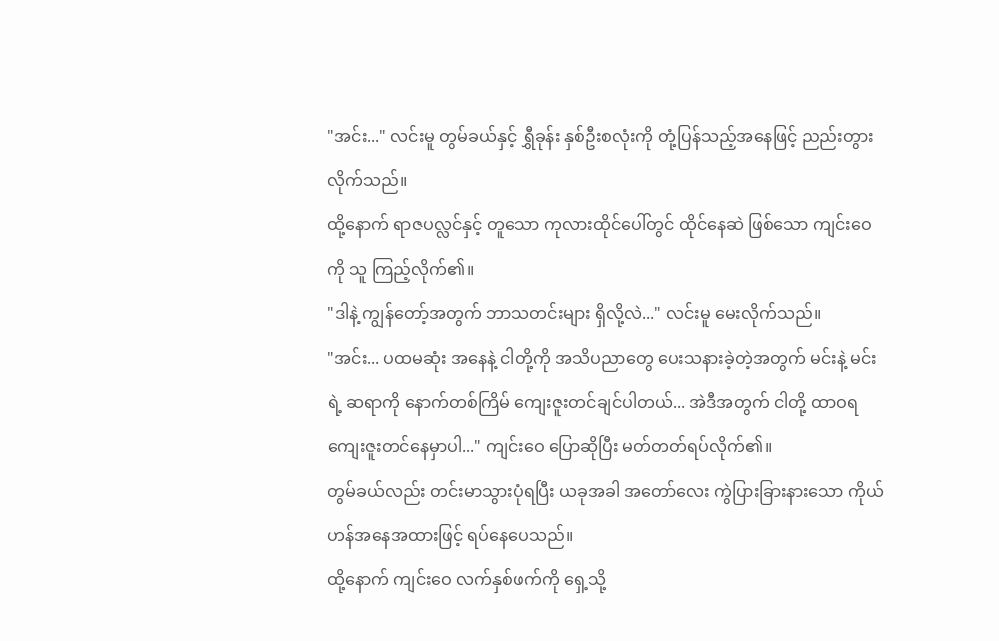"အင်း..." လင်းမူ တွမ်ခယ်နှင့် ရွှီခုန်း နှစ်ဦးစလုံးကို တုံ့ပြန်သည့်အနေဖြင့် ညည်းတွားလိုက်သည်။
ထို့နောက် ရာဇပလ္လင်နှင့် တူသော ကုလားထိုင်ပေါ်တွင် ထိုင်နေဆဲ ဖြစ်သော ကျင်းဝေကို သူ ကြည့်လိုက်၏။
"ဒါနဲ့ ကျွန်တော့်အတွက် ဘာသတင်းများ ရှိလို့လဲ..." လင်းမူ မေးလိုက်သည်။
"အင်း... ပထမဆုံး အနေနဲ့ ငါတို့ကို အသိပညာတွေ ပေးသနားခဲ့တဲ့အတွက် မင်းနဲ့ မင်းရဲ့ ဆရာကို နောက်တစ်ကြိမ် ကျေးဇူးတင်ချင်ပါတယ်... အဲဒီအတွက် ငါတို့ ထာဝရ ကျေးဇူးတင်နေမှာပါ..." ကျင်းဝေ ပြောဆိုပြီး မတ်တတ်ရပ်လိုက်၏။
တွမ်ခယ်လည်း တင်းမာသွားပုံရပြီး ယခုအခါ အတော်လေး ကွဲပြားခြားနားသော ကိုယ်ဟန်အနေအထားဖြင့် ရပ်နေပေသည်။
ထို့နောက် ကျင်းဝေ လက်နှစ်ဖက်ကို ရှေ့သို့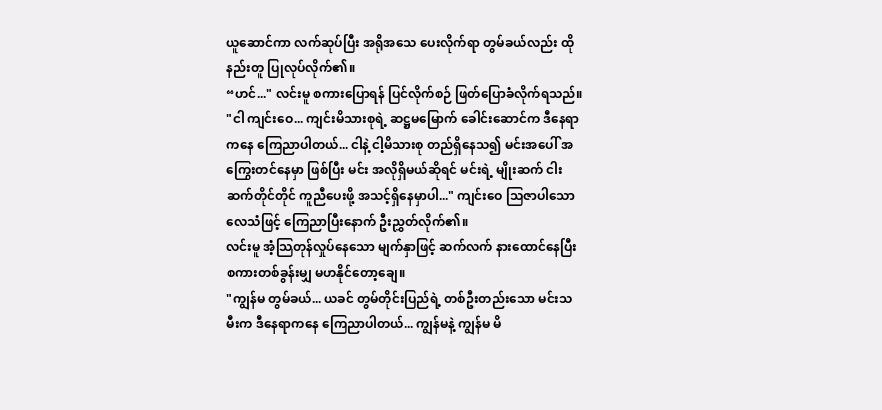ယူဆောင်ကာ လက်ဆုပ်ပြီး အရိုအသေ ပေးလိုက်ရာ တွမ်ခယ်လည်း ထိုနည်းတူ ပြုလုပ်လိုက်၏။
“ဟင်..." လင်းမူ စကားပြောရန် ပြင်လိုက်စဉ် ဖြတ်ပြောခံလိုက်ရသည်။
"ငါ ကျင်းဝေ... ကျင်းမိသားစုရဲ့ ဆဋ္ဌမမြောက် ခေါင်းဆောင်က ဒီနေရာကနေ ကြေညာပါတယ်... ငါနဲ့ ငါ့မိသားစု တည်ရှိနေသ၍ မင်းအပေါ် အကြွေးတင်နေမှာ ဖြစ်ပြီး မင်း အလိုရှိမယ်ဆိုရင် မင်းရဲ့ မျိုးဆက် ငါးဆက်တိုင်တိုင် ကူညီပေးဖို့ အသင့်ရှိနေမှာပါ..." ကျင်းဝေ သြဇာပါသော လေသံဖြင့် ကြေညာပြီးနောက် ဦးညွှတ်လိုက်၏။
လင်းမူ အံ့သြတုန်လှုပ်နေသော မျက်နှာဖြင့် ဆက်လက် နားထောင်နေပြီး စကားတစ်ခွန်းမျှ မဟနိုင်တော့ချေ။
"ကျွန်မ တွမ်ခယ်... ယခင် တွမ်တိုင်းပြည်ရဲ့ တစ်ဦးတည်းသော မင်းသမီးက ဒီနေရာကနေ ကြေညာပါတယ်... ကျွန်မနဲ့ ကျွန်မ မိ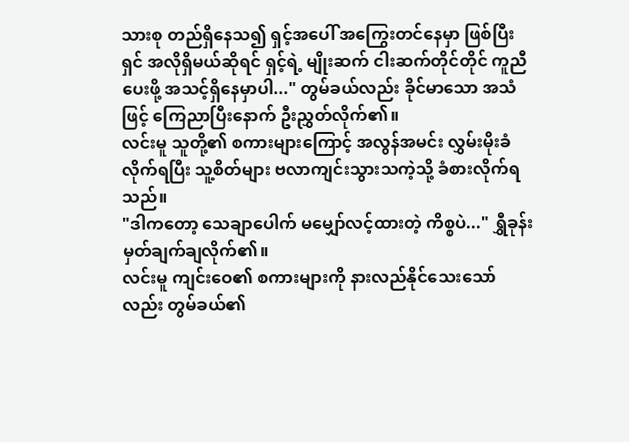သားစု တည်ရှိနေသ၍ ရှင့်အပေါ် အကြွေးတင်နေမှာ ဖြစ်ပြီး ရှင် အလိုရှိမယ်ဆိုရင် ရှင့်ရဲ့ မျိုးဆက် ငါးဆက်တိုင်တိုင် ကူညီပေးဖို့ အသင့်ရှိနေမှာပါ..." တွမ်ခယ်လည်း ခိုင်မာသော အသံဖြင့် ကြေညာပြီးနောက် ဦးညွှတ်လိုက်၏။
လင်းမူ သူတို့၏ စကားများကြောင့် အလွန်အမင်း လွှမ်းမိုးခံလိုက်ရပြီး သူ့စိတ်များ ဗလာကျင်းသွားသကဲ့သို့ ခံစားလိုက်ရသည်။
"ဒါကတော့ သေချာပေါက် မမျှော်လင့်ထားတဲ့ ကိစ္စပဲ..." ရွှီခုန်း မှတ်ချက်ချလိုက်၏။
လင်းမူ ကျင်းဝေ၏ စကားများကို နားလည်နိုင်သေးသော်လည်း တွမ်ခယ်၏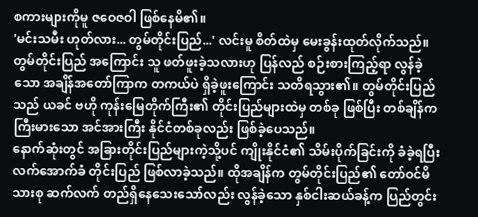စကားများကိုမူ ဇဝေဇဝါ ဖြစ်နေမိ၏။
'မင်းသမီး ဟုတ်လား... တွမ်တိုင်းပြည်...' လင်းမူ စိတ်ထဲမှ မေးခွန်းထုတ်လိုက်သည်။
တွမ်တိုင်းပြည် အကြောင်း သူ ဖတ်ဖူးခဲ့သလားဟု ပြန်လည် စဉ်းစားကြည့်ရာ လွန်ခဲ့သော အချိန်အတော်ကြာက တကယ်ပဲ ရှိခဲ့ဖူးကြောင်း သတိရသွား၏။ တွမ်တိုင်းပြည်သည် ယခင် ဗဟို ကုန်းမြေတိုက်ကြီး၏ တိုင်းပြည်များထဲမှ တစ်ခု ဖြစ်ပြီး တစ်ချိန်က ကြီးမားသော အင်အားကြီး နိုင်ငံတစ်ခုလည်း ဖြစ်ခဲ့ပေသည်။
နောက်ဆုံးတွင် အခြားတိုင်းပြည်များကဲ့သို့ပင် ကျိုးနိုင်ငံ၏ သိမ်းပိုက်ခြင်းကို ခံခဲ့ရပြီး လက်အောက်ခံ တိုင်းပြည် ဖြစ်လာခဲ့သည်။ ထိုအချိန်က တွမ်တိုင်းပြည်၏ တော်ဝင်မိသားစု ဆက်လက် တည်ရှိနေသေးသော်လည်း လွန်ခဲ့သော နှစ်ငါးဆယ်ခန့်က ပြည်တွင်း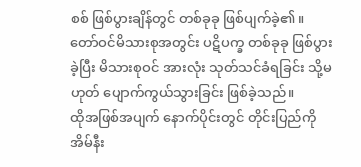စစ် ဖြစ်ပွားချိန်တွင် တစ်ခုခု ဖြစ်ပျက်ခဲ့၏။ တော်ဝင်မိသားစုအတွင်း ပဋိပက္ခ တစ်ခုခု ဖြစ်ပွားခဲ့ပြီး မိသားစုဝင် အားလုံး သုတ်သင်ခံရခြင်း သို့မဟုတ် ပျောက်ကွယ်သွားခြင်း ဖြစ်ခဲ့သည်။
ထိုအဖြစ်အပျက် နောက်ပိုင်းတွင် တိုင်းပြည်ကို အိမ်နီး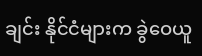ချင်း နိုင်ငံများက ခွဲဝေယူ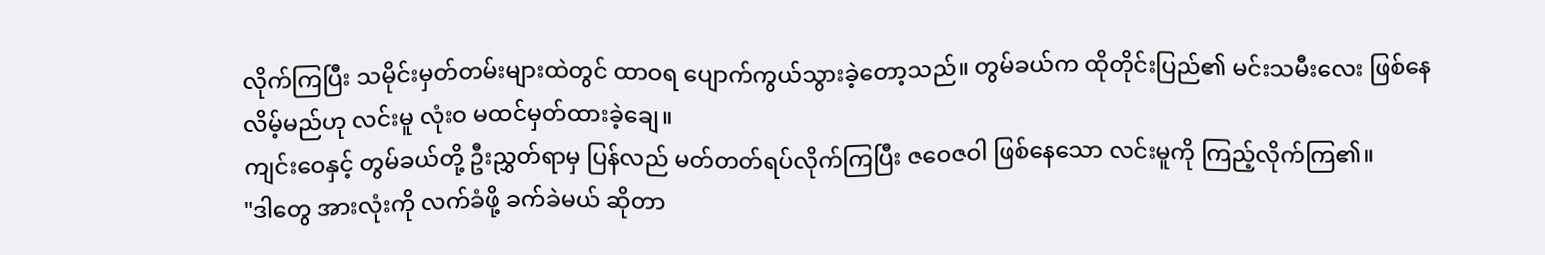လိုက်ကြပြီး သမိုင်းမှတ်တမ်းများထဲတွင် ထာဝရ ပျောက်ကွယ်သွားခဲ့တော့သည်။ တွမ်ခယ်က ထိုတိုင်းပြည်၏ မင်းသမီးလေး ဖြစ်နေလိမ့်မည်ဟု လင်းမူ လုံးဝ မထင်မှတ်ထားခဲ့ချေ။
ကျင်းဝေနှင့် တွမ်ခယ်တို့ ဦးညွှတ်ရာမှ ပြန်လည် မတ်တတ်ရပ်လိုက်ကြပြီး ဇဝေဇဝါ ဖြစ်နေသော လင်းမူကို ကြည့်လိုက်ကြ၏။
"ဒါတွေ အားလုံးကို လက်ခံဖို့ ခက်ခဲမယ် ဆိုတာ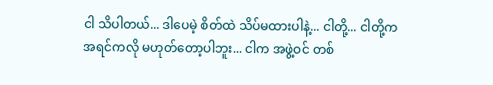ငါ သိပါတယ်... ဒါပေမဲ့ စိတ်ထဲ သိပ်မထားပါနဲ့... ငါတို့... ငါတို့က အရင်ကလို မဟုတ်တော့ပါဘူး... ငါက အဖွဲ့ဝင် တစ်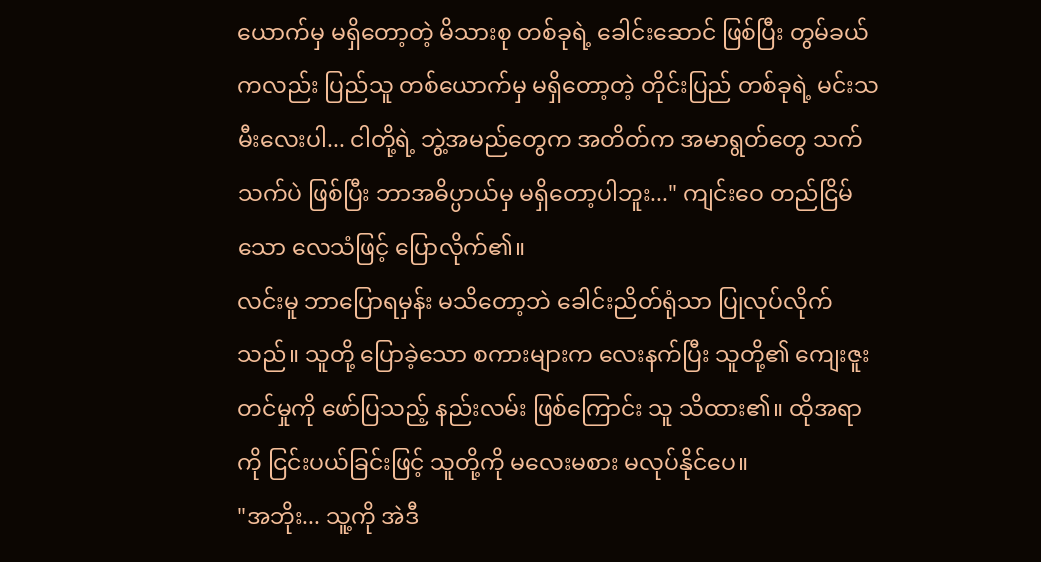ယောက်မှ မရှိတော့တဲ့ မိသားစု တစ်ခုရဲ့ ခေါင်းဆောင် ဖြစ်ပြီး တွမ်ခယ်ကလည်း ပြည်သူ တစ်ယောက်မှ မရှိတော့တဲ့ တိုင်းပြည် တစ်ခုရဲ့ မင်းသမီးလေးပါ... ငါတို့ရဲ့ ဘွဲ့အမည်တွေက အတိတ်က အမာရွတ်တွေ သက်သက်ပဲ ဖြစ်ပြီး ဘာအဓိပ္ပာယ်မှ မရှိတော့ပါဘူး..." ကျင်းဝေ တည်ငြိမ်သော လေသံဖြင့် ပြောလိုက်၏။
လင်းမူ ဘာပြောရမှန်း မသိတော့ဘဲ ခေါင်းညိတ်ရုံသာ ပြုလုပ်လိုက်သည်။ သူတို့ ပြောခဲ့သော စကားများက လေးနက်ပြီး သူတို့၏ ကျေးဇူးတင်မှုကို ဖော်ပြသည့် နည်းလမ်း ဖြစ်ကြောင်း သူ သိထား၏။ ထိုအရာကို ငြင်းပယ်ခြင်းဖြင့် သူတို့ကို မလေးမစား မလုပ်နိုင်ပေ။
"အဘိုး... သူ့ကို အဲဒီ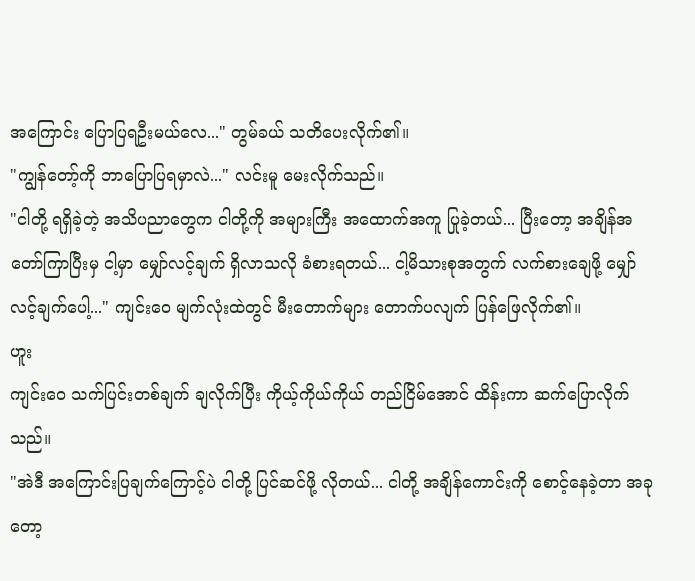အကြောင်း ပြောပြရဦးမယ်လေ..." တွမ်ခယ် သတိပေးလိုက်၏။
"ကျွန်တော့်ကို ဘာပြောပြရမှာလဲ..." လင်းမူ မေးလိုက်သည်။
"ငါတို့ ရရှိခဲ့တဲ့ အသိပညာတွေက ငါတို့ကို အများကြီး အထောက်အကူ ပြုခဲ့တယ်... ပြီးတော့ အချိန်အတော်ကြာပြီးမှ ငါ့မှာ မျှော်လင့်ချက် ရှိလာသလို ခံစားရတယ်... ငါ့မိသားစုအတွက် လက်စားချေဖို့ မျှော်လင့်ချက်ပေါ့..." ကျင်းဝေ မျက်လုံးထဲတွင် မီးတောက်များ တောက်ပလျက် ပြန်ဖြေလိုက်၏။
ဟူး
ကျင်းဝေ သက်ပြင်းတစ်ချက် ချလိုက်ပြီး ကိုယ့်ကိုယ်ကိုယ် တည်ငြိမ်အောင် ထိန်းကာ ဆက်ပြောလိုက်သည်။
"အဲဒီ အကြောင်းပြချက်ကြောင့်ပဲ ငါတို့ ပြင်ဆင်ဖို့ လိုတယ်... ငါတို့ အချိန်ကောင်းကို စောင့်နေခဲ့တာ အခုတော့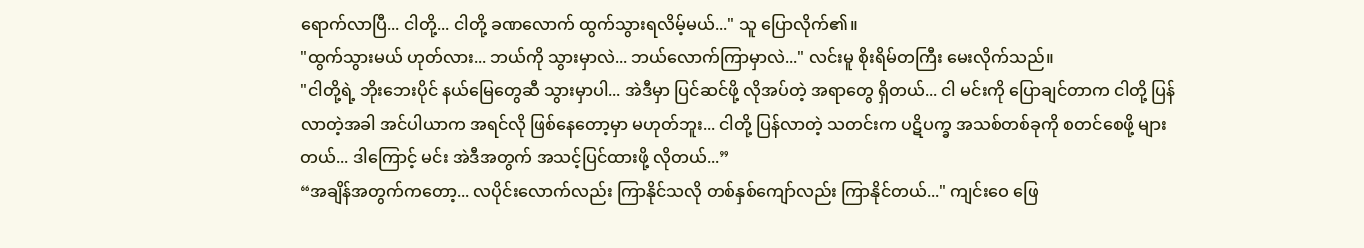ရောက်လာပြီ... ငါတို့... ငါတို့ ခဏလောက် ထွက်သွားရလိမ့်မယ်..." သူ ပြောလိုက်၏။
"ထွက်သွားမယ် ဟုတ်လား... ဘယ်ကို သွားမှာလဲ... ဘယ်လောက်ကြာမှာလဲ..." လင်းမူ စိုးရိမ်တကြီး မေးလိုက်သည်။
"ငါတို့ရဲ့ ဘိုးဘေးပိုင် နယ်မြေတွေဆီ သွားမှာပါ... အဲဒီမှာ ပြင်ဆင်ဖို့ လိုအပ်တဲ့ အရာတွေ ရှိတယ်... ငါ မင်းကို ပြောချင်တာက ငါတို့ ပြန်လာတဲ့အခါ အင်ပါယာက အရင်လို ဖြစ်နေတော့မှာ မဟုတ်ဘူး... ငါတို့ ပြန်လာတဲ့ သတင်းက ပဋိပက္ခ အသစ်တစ်ခုကို စတင်စေဖို့ များတယ်... ဒါကြောင့် မင်း အဲဒီအတွက် အသင့်ပြင်ထားဖို့ လိုတယ်...”
“အချိန်အတွက်ကတော့... လပိုင်းလောက်လည်း ကြာနိုင်သလို တစ်နှစ်ကျော်လည်း ကြာနိုင်တယ်..." ကျင်းဝေ ဖြေ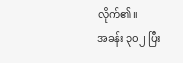လိုက်၏။
အခန်း ၃၀၂ ပြီး